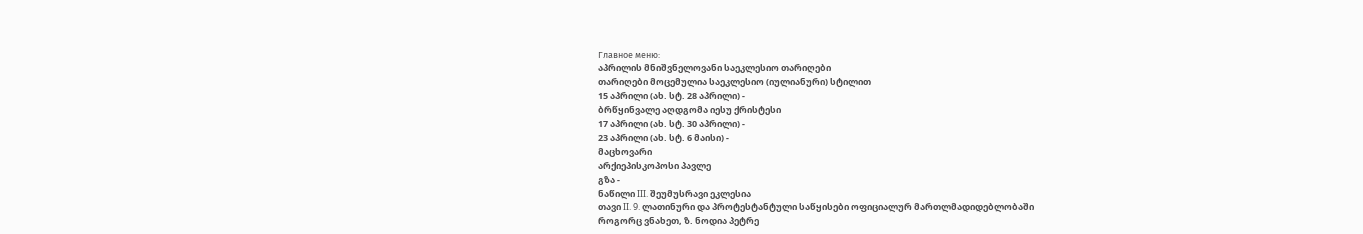Главное меню:
აპრილის მნიშვნელოვანი საეკლესიო თარიღები
თარიღები მოცემულია საეკლესიო (იულიანური) სტილით
15 აპრილი (ახ. სტ. 28 აპრილი) -
ბრწყინვალე აღდგომა იესუ ქრისტესი
17 აპრილი (ახ. სტ. 30 აპრილი) -
23 აპრილი (ახ. სტ. 6 მაისი) -
მაცხოვარი
არქიეპისკოპოსი პავლე
გზა -
ნაწილი III. შეუმუსრავი ეკლესია
თავი II. 9. ლათინური და პროტესტანტული საწყისები ოფიციალურ მართლმადიდებლობაში
როგორც ვნახეთ, ზ. ნოდია პეტრე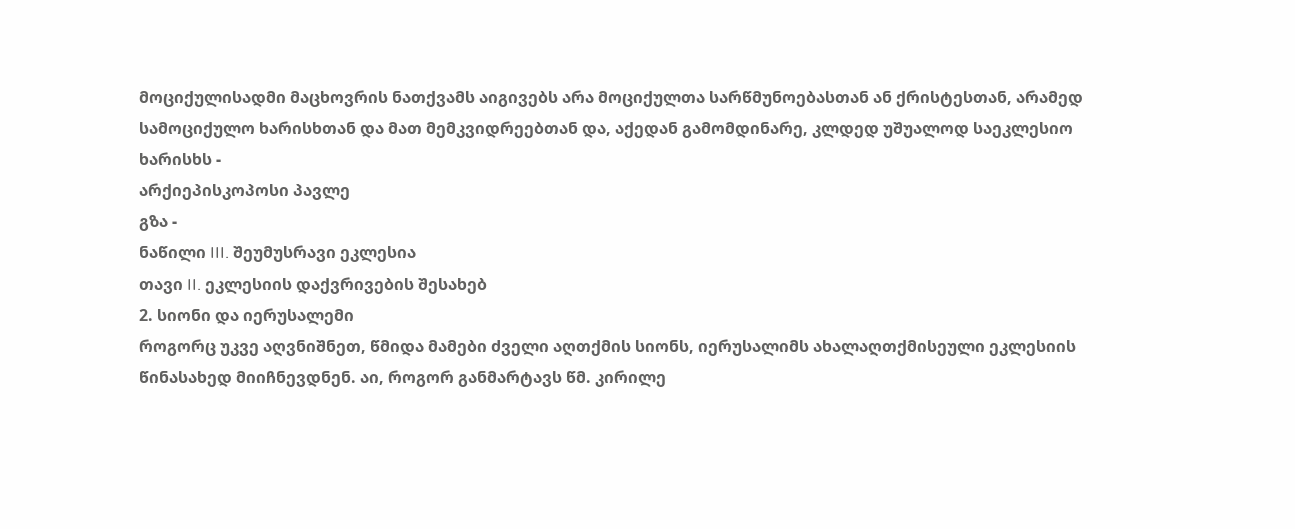მოციქულისადმი მაცხოვრის ნათქვამს აიგივებს არა მოციქულთა სარწმუნოებასთან ან ქრისტესთან, არამედ სამოციქულო ხარისხთან და მათ მემკვიდრეებთან და, აქედან გამომდინარე, კლდედ უშუალოდ საეკლესიო ხარისხს -
არქიეპისკოპოსი პავლე
გზა -
ნაწილი III. შეუმუსრავი ეკლესია
თავი II. ეკლესიის დაქვრივების შესახებ
2. სიონი და იერუსალემი
როგორც უკვე აღვნიშნეთ, წმიდა მამები ძველი აღთქმის სიონს, იერუსალიმს ახალაღთქმისეული ეკლესიის წინასახედ მიიჩნევდნენ. აი, როგორ განმარტავს წმ. კირილე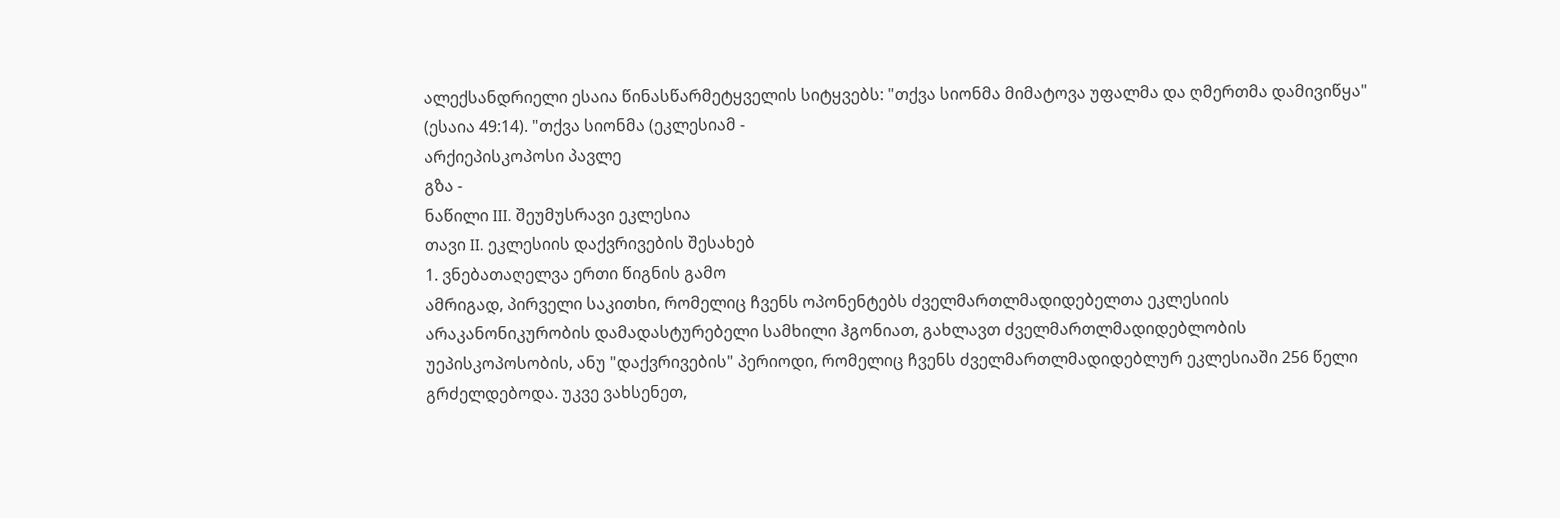ალექსანდრიელი ესაია წინასწარმეტყველის სიტყვებს: "თქვა სიონმა მიმატოვა უფალმა და ღმერთმა დამივიწყა" (ესაია 49:14). "თქვა სიონმა (ეკლესიამ -
არქიეპისკოპოსი პავლე
გზა -
ნაწილი III. შეუმუსრავი ეკლესია
თავი II. ეკლესიის დაქვრივების შესახებ
1. ვნებათაღელვა ერთი წიგნის გამო
ამრიგად, პირველი საკითხი, რომელიც ჩვენს ოპონენტებს ძველმართლმადიდებელთა ეკლესიის არაკანონიკურობის დამადასტურებელი სამხილი ჰგონიათ, გახლავთ ძველმართლმადიდებლობის უეპისკოპოსობის, ანუ "დაქვრივების" პერიოდი, რომელიც ჩვენს ძველმართლმადიდებლურ ეკლესიაში 256 წელი გრძელდებოდა. უკვე ვახსენეთ,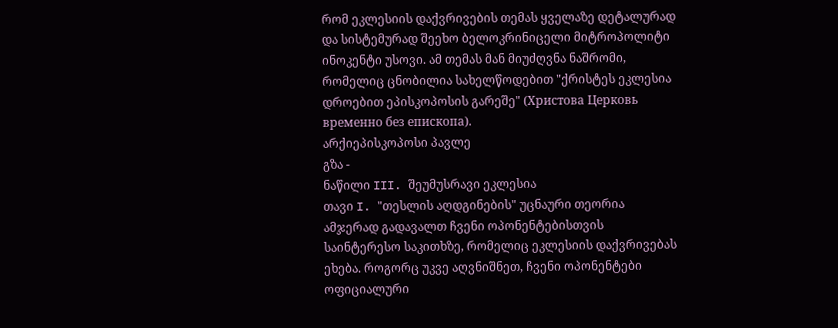რომ ეკლესიის დაქვრივების თემას ყველაზე დეტალურად და სისტემურად შეეხო ბელოკრინიცელი მიტროპოლიტი ინოკენტი უსოვი. ამ თემას მან მიუძღვნა ნაშრომი, რომელიც ცნობილია სახელწოდებით "ქრისტეს ეკლესია დროებით ეპისკოპოსის გარეშე" (Христова Церковь временно без епископа).
არქიეპისკოპოსი პავლე
გზა -
ნაწილი III. შეუმუსრავი ეკლესია
თავი I. "თესლის აღდგინების" უცნაური თეორია
ამჯერად გადავალთ ჩვენი ოპონენტებისთვის საინტერესო საკითხზე, რომელიც ეკლესიის დაქვრივებას ეხება. როგორც უკვე აღვნიშნეთ, ჩვენი ოპონენტები ოფიციალური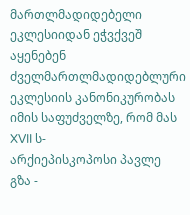მართლმადიდებელი ეკლესიიდან ეჭვქვეშ აყენებენ ძველმართლმადიდებლური ეკლესიის კანონიკურობას იმის საფუძველზე, რომ მას XVII ს-
არქიეპისკოპოსი პავლე
გზა -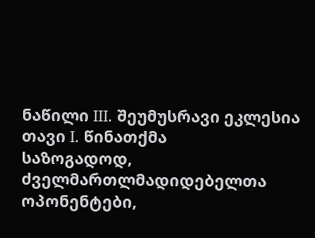ნაწილი III. შეუმუსრავი ეკლესია
თავი I. წინათქმა
საზოგადოდ, ძველმართლმადიდებელთა ოპონენტები,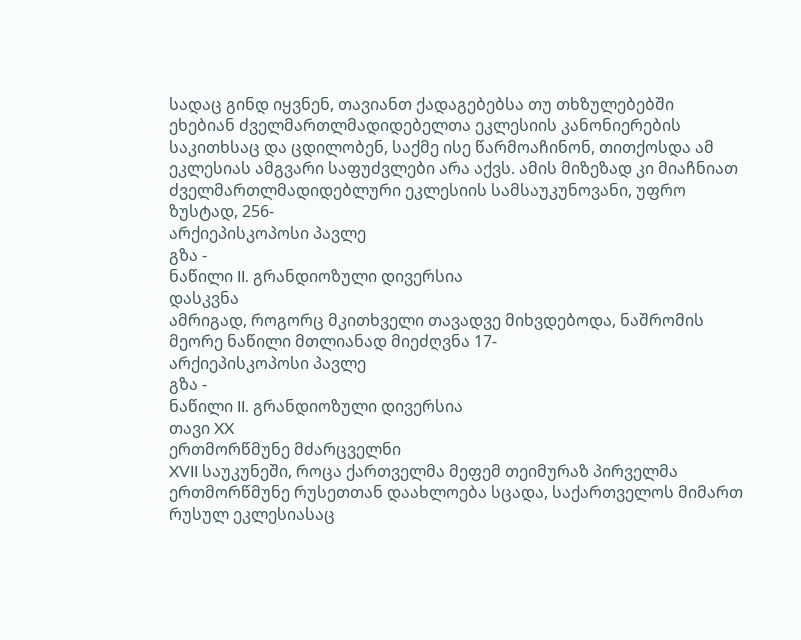სადაც გინდ იყვნენ, თავიანთ ქადაგებებსა თუ თხზულებებში ეხებიან ძველმართლმადიდებელთა ეკლესიის კანონიერების საკითხსაც და ცდილობენ, საქმე ისე წარმოაჩინონ, თითქოსდა ამ ეკლესიას ამგვარი საფუძვლები არა აქვს. ამის მიზეზად კი მიაჩნიათ ძველმართლმადიდებლური ეკლესიის სამსაუკუნოვანი, უფრო ზუსტად, 256-
არქიეპისკოპოსი პავლე
გზა -
ნაწილი II. გრანდიოზული დივერსია
დასკვნა
ამრიგად, როგორც მკითხველი თავადვე მიხვდებოდა, ნაშრომის მეორე ნაწილი მთლიანად მიეძღვნა 17-
არქიეპისკოპოსი პავლე
გზა -
ნაწილი II. გრანდიოზული დივერსია
თავი XX
ერთმორწმუნე მძარცველნი
XVII საუკუნეში, როცა ქართველმა მეფემ თეიმურაზ პირველმა ერთმორწმუნე რუსეთთან დაახლოება სცადა, საქართველოს მიმართ რუსულ ეკლესიასაც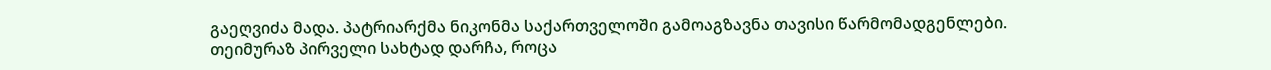გაეღვიძა მადა. პატრიარქმა ნიკონმა საქართველოში გამოაგზავნა თავისი წარმომადგენლები. თეიმურაზ პირველი სახტად დარჩა, როცა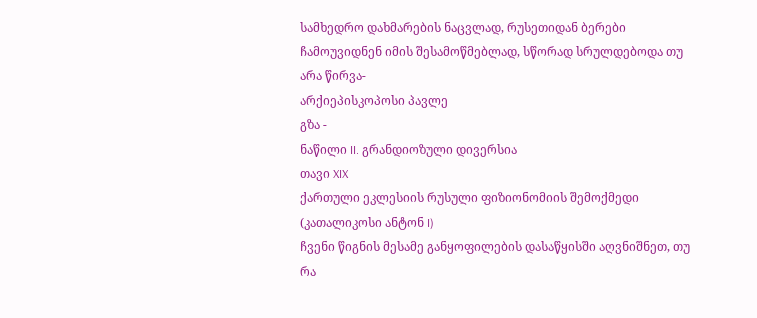სამხედრო დახმარების ნაცვლად, რუსეთიდან ბერები ჩამოუვიდნენ იმის შესამოწმებლად, სწორად სრულდებოდა თუ არა წირვა-
არქიეპისკოპოსი პავლე
გზა -
ნაწილი II. გრანდიოზული დივერსია
თავი XIX
ქართული ეკლესიის რუსული ფიზიონომიის შემოქმედი (კათალიკოსი ანტონ I)
ჩვენი წიგნის მესამე განყოფილების დასაწყისში აღვნიშნეთ, თუ რა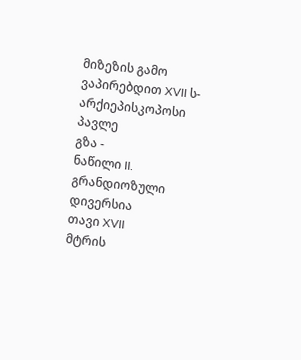მიზეზის გამო ვაპირებდით XVII ს-
არქიეპისკოპოსი პავლე
გზა -
ნაწილი II. გრანდიოზული დივერსია
თავი XVII
მტრის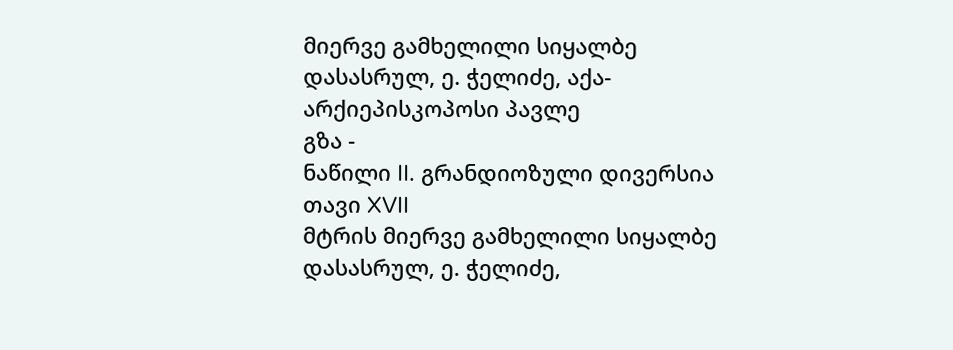მიერვე გამხელილი სიყალბე
დასასრულ, ე. ჭელიძე, აქა-
არქიეპისკოპოსი პავლე
გზა -
ნაწილი II. გრანდიოზული დივერსია
თავი XVII
მტრის მიერვე გამხელილი სიყალბე
დასასრულ, ე. ჭელიძე,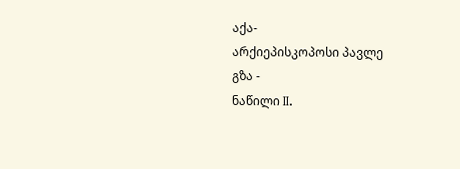აქა-
არქიეპისკოპოსი პავლე
გზა -
ნაწილი II.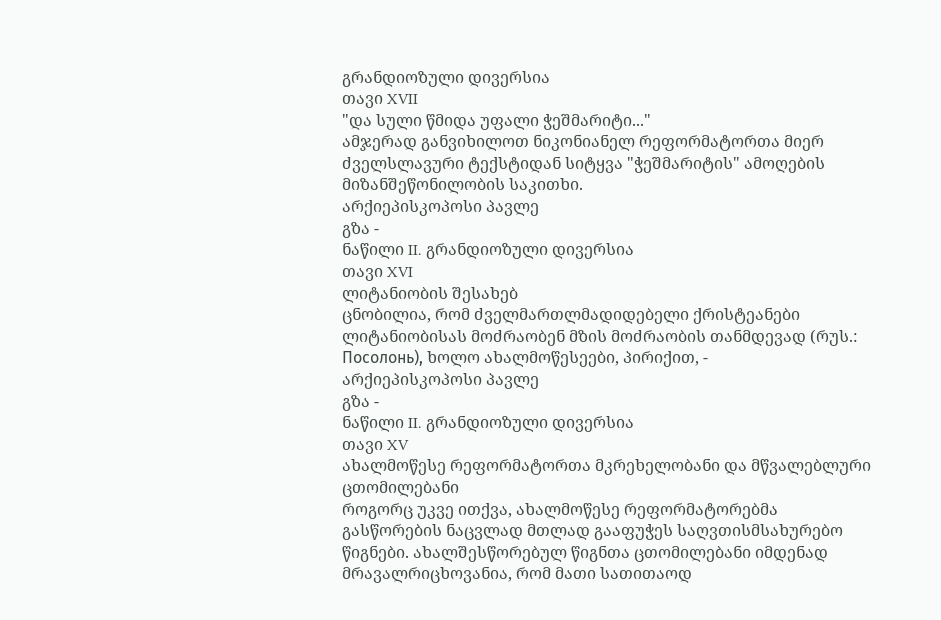გრანდიოზული დივერსია
თავი XVII
"და სული წმიდა უფალი ჭეშმარიტი..."
ამჯერად განვიხილოთ ნიკონიანელ რეფორმატორთა მიერ ძველსლავური ტექსტიდან სიტყვა "ჭეშმარიტის" ამოღების მიზანშეწონილობის საკითხი.
არქიეპისკოპოსი პავლე
გზა -
ნაწილი II. გრანდიოზული დივერსია
თავი XVI
ლიტანიობის შესახებ
ცნობილია, რომ ძველმართლმადიდებელი ქრისტეანები ლიტანიობისას მოძრაობენ მზის მოძრაობის თანმდევად (რუს.: Посолонь), ხოლო ახალმოწესეები, პირიქით, -
არქიეპისკოპოსი პავლე
გზა -
ნაწილი II. გრანდიოზული დივერსია
თავი XV
ახალმოწესე რეფორმატორთა მკრეხელობანი და მწვალებლური ცთომილებანი
როგორც უკვე ითქვა, ახალმოწესე რეფორმატორებმა გასწორების ნაცვლად მთლად გააფუჭეს საღვთისმსახურებო წიგნები. ახალშესწორებულ წიგნთა ცთომილებანი იმდენად მრავალრიცხოვანია, რომ მათი სათითაოდ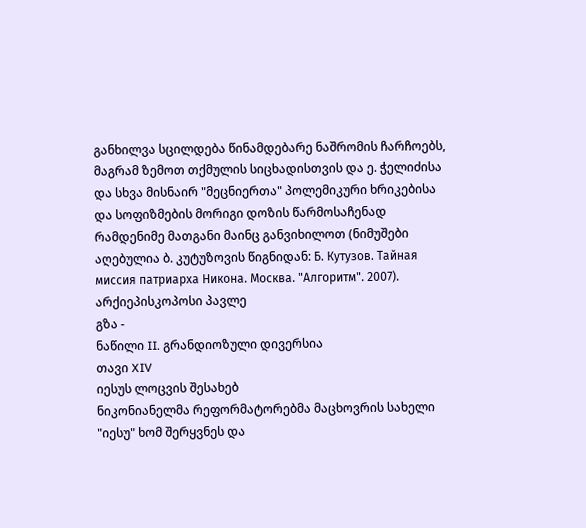განხილვა სცილდება წინამდებარე ნაშრომის ჩარჩოებს, მაგრამ ზემოთ თქმულის სიცხადისთვის და ე. ჭელიძისა და სხვა მისნაირ "მეცნიერთა" პოლემიკური ხრიკებისა და სოფიზმების მორიგი დოზის წარმოსაჩენად რამდენიმე მათგანი მაინც განვიხილოთ (ნიმუშები აღებულია ბ. კუტუზოვის წიგნიდან: Б. Кутузов. Тайная миссия патриарха Никона. Москва. "Алгоритм". 2007).
არქიეპისკოპოსი პავლე
გზა -
ნაწილი II. გრანდიოზული დივერსია
თავი XIV
იესუს ლოცვის შესახებ
ნიკონიანელმა რეფორმატორებმა მაცხოვრის სახელი "იესუ" ხომ შერყვნეს და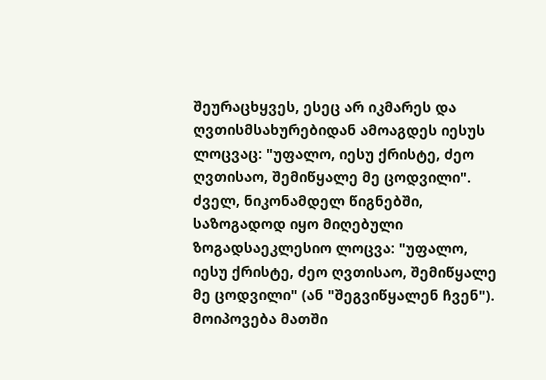შეურაცხყვეს, ესეც არ იკმარეს და ღვთისმსახურებიდან ამოაგდეს იესუს ლოცვაც: "უფალო, იესუ ქრისტე, ძეო ღვთისაო, შემიწყალე მე ცოდვილი". ძველ, ნიკონამდელ წიგნებში, საზოგადოდ იყო მიღებული ზოგადსაეკლესიო ლოცვა: "უფალო, იესუ ქრისტე, ძეო ღვთისაო, შემიწყალე მე ცოდვილი" (ან "შეგვიწყალენ ჩვენ"). მოიპოვება მათში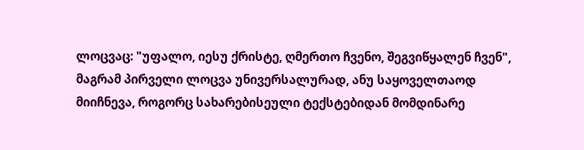ლოცვაც: "უფალო, იესუ ქრისტე, ღმერთო ჩვენო, შეგვიწყალენ ჩვენ", მაგრამ პირველი ლოცვა უნივერსალურად, ანუ საყოველთაოდ მიიჩნევა, როგორც სახარებისეული ტექსტებიდან მომდინარე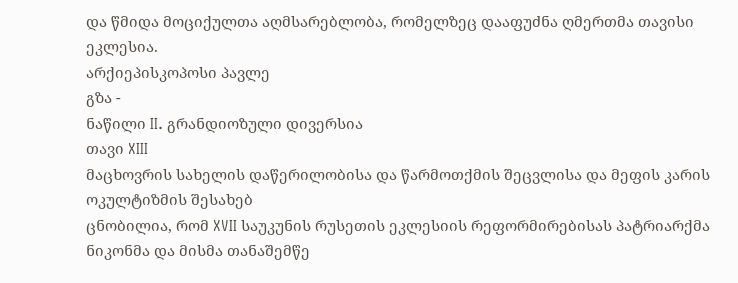და წმიდა მოციქულთა აღმსარებლობა, რომელზეც დააფუძნა ღმერთმა თავისი ეკლესია.
არქიეპისკოპოსი პავლე
გზა -
ნაწილი II. გრანდიოზული დივერსია
თავი XIII
მაცხოვრის სახელის დაწერილობისა და წარმოთქმის შეცვლისა და მეფის კარის ოკულტიზმის შესახებ
ცნობილია, რომ XVII საუკუნის რუსეთის ეკლესიის რეფორმირებისას პატრიარქმა ნიკონმა და მისმა თანაშემწე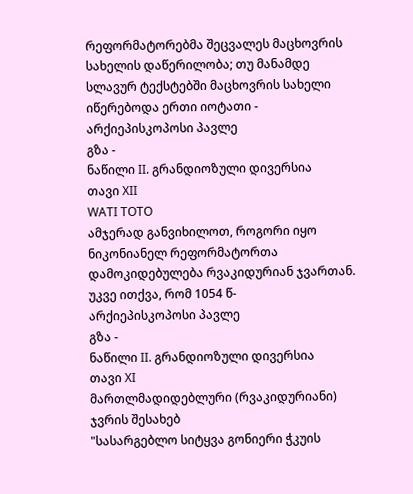რეფორმატორებმა შეცვალეს მაცხოვრის სახელის დაწერილობა; თუ მანამდე სლავურ ტექსტებში მაცხოვრის სახელი იწერებოდა ერთი იოტათი -
არქიეპისკოპოსი პავლე
გზა -
ნაწილი II. გრანდიოზული დივერსია
თავი XII
WATI TOTO
ამჯერად განვიხილოთ, როგორი იყო ნიკონიანელ რეფორმატორთა დამოკიდებულება რვაკიდურიან ჯვართან. უკვე ითქვა, რომ 1054 წ-
არქიეპისკოპოსი პავლე
გზა -
ნაწილი II. გრანდიოზული დივერსია
თავი XI
მართლმადიდებლური (რვაკიდურიანი) ჯვრის შესახებ
"სასარგებლო სიტყვა გონიერი ჭკუის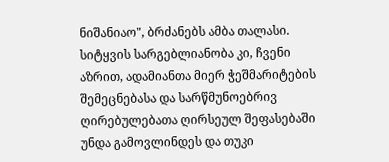ნიშანიაო", ბრძანებს ამბა თალასი. სიტყვის სარგებლიანობა კი, ჩვენი აზრით, ადამიანთა მიერ ჭეშმარიტების შემეცნებასა და სარწმუნოებრივ ღირებულებათა ღირსეულ შეფასებაში უნდა გამოვლინდეს და თუკი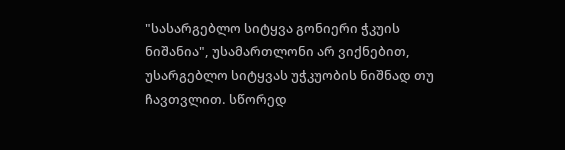"სასარგებლო სიტყვა გონიერი ჭკუის ნიშანია", უსამართლონი არ ვიქნებით, უსარგებლო სიტყვას უჭკუობის ნიშნად თუ ჩავთვლით. სწორედ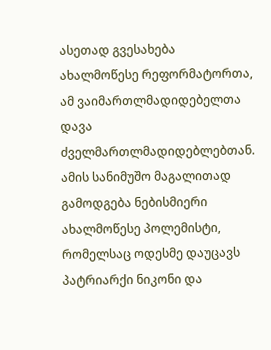ასეთად გვესახება ახალმოწესე რეფორმატორთა, ამ ვაიმართლმადიდებელთა დავა ძველმართლმადიდებლებთან. ამის სანიმუშო მაგალითად გამოდგება ნებისმიერი ახალმოწესე პოლემისტი, რომელსაც ოდესმე დაუცავს პატრიარქი ნიკონი და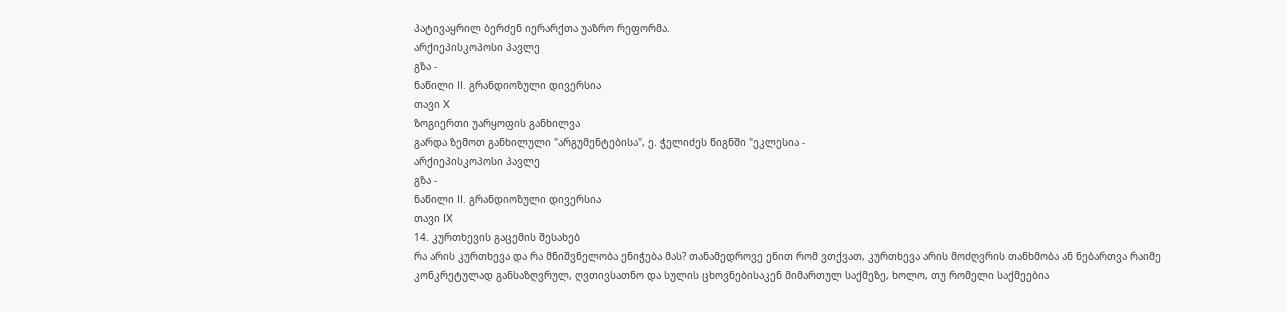პატივაყრილ ბერძენ იერარქთა უაზრო რეფორმა.
არქიეპისკოპოსი პავლე
გზა -
ნაწილი II. გრანდიოზული დივერსია
თავი X
ზოგიერთი უარყოფის განხილვა
გარდა ზემოთ განხილული "არგუმენტებისა", ე. ჭელიძეს წიგნში "ეკლესია -
არქიეპისკოპოსი პავლე
გზა -
ნაწილი II. გრანდიოზული დივერსია
თავი IX
14. კურთხევის გაცემის შესახებ
რა არის კურთხევა და რა მნიშვნელობა ენიჭება მას? თანამედროვე ენით რომ ვთქვათ, კურთხევა არის მოძღვრის თანხმობა ან ნებართვა რაიმე კონკრეტულად განსაზღვრულ, ღვთივსათნო და სულის ცხოვნებისაკენ მიმართულ საქმეზე, ხოლო, თუ რომელი საქმეებია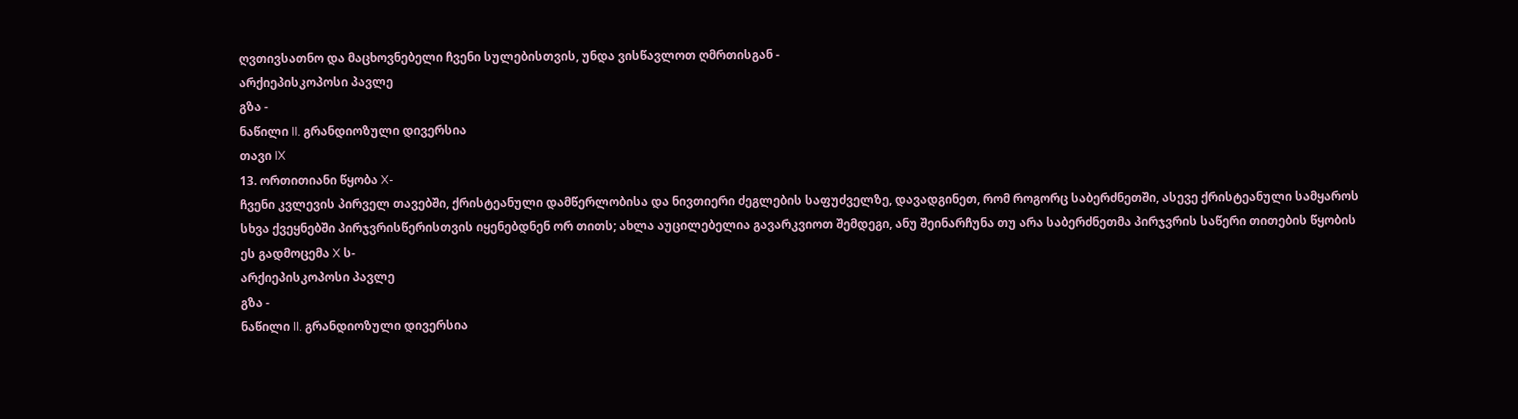ღვთივსათნო და მაცხოვნებელი ჩვენი სულებისთვის, უნდა ვისწავლოთ ღმრთისგან -
არქიეპისკოპოსი პავლე
გზა -
ნაწილი II. გრანდიოზული დივერსია
თავი IX
13. ორთითიანი წყობა X-
ჩვენი კვლევის პირველ თავებში, ქრისტეანული დამწერლობისა და ნივთიერი ძეგლების საფუძველზე, დავადგინეთ, რომ როგორც საბერძნეთში, ასევე ქრისტეანული სამყაროს სხვა ქვეყნებში პირჯვრისწერისთვის იყენებდნენ ორ თითს; ახლა აუცილებელია გავარკვიოთ შემდეგი, ანუ შეინარჩუნა თუ არა საბერძნეთმა პირჯვრის საწერი თითების წყობის ეს გადმოცემა X ს-
არქიეპისკოპოსი პავლე
გზა -
ნაწილი II. გრანდიოზული დივერსია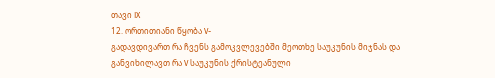თავი IX
12. ორთითიანი წყობა V-
გადავდივართ რა ჩვენს გამოკვლევებში მეოთხე საუკუნის მიჯნას და განვიხილავთ რა V საუკუნის ქრისტეანული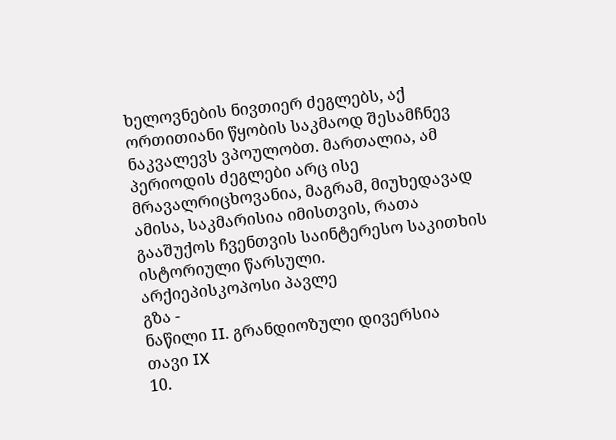ხელოვნების ნივთიერ ძეგლებს, აქ ორთითიანი წყობის საკმაოდ შესამჩნევ ნაკვალევს ვპოულობთ. მართალია, ამ პერიოდის ძეგლები არც ისე მრავალრიცხოვანია, მაგრამ, მიუხედავად ამისა, საკმარისია იმისთვის, რათა გააშუქოს ჩვენთვის საინტერესო საკითხის ისტორიული წარსული.
არქიეპისკოპოსი პავლე
გზა -
ნაწილი II. გრანდიოზული დივერსია
თავი IX
10.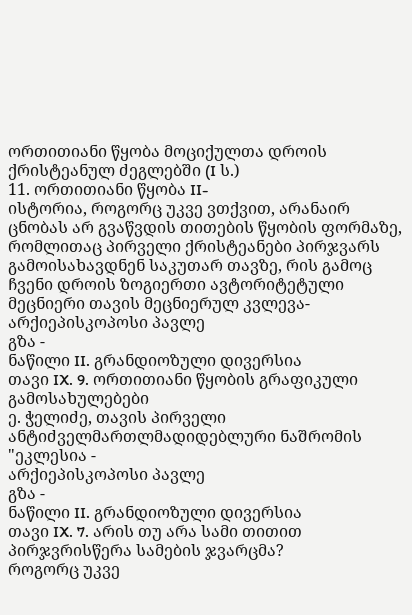ორთითიანი წყობა მოციქულთა დროის ქრისტეანულ ძეგლებში (I ს.)
11. ორთითიანი წყობა II-
ისტორია, როგორც უკვე ვთქვით, არანაირ ცნობას არ გვაწვდის თითების წყობის ფორმაზე, რომლითაც პირველი ქრისტეანები პირჯვარს გამოისახავდნენ საკუთარ თავზე, რის გამოც ჩვენი დროის ზოგიერთი ავტორიტეტული მეცნიერი თავის მეცნიერულ კვლევა-
არქიეპისკოპოსი პავლე
გზა -
ნაწილი II. გრანდიოზული დივერსია
თავი IX. 9. ორთითიანი წყობის გრაფიკული გამოსახულებები
ე. ჭელიძე, თავის პირველი ანტიძველმართლმადიდებლური ნაშრომის "ეკლესია -
არქიეპისკოპოსი პავლე
გზა -
ნაწილი II. გრანდიოზული დივერსია
თავი IX. 7. არის თუ არა სამი თითით პირჯვრისწერა სამების ჯვარცმა?
როგორც უკვე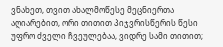ვნახეთ, თვით ახალმოწესე მეცნიერთა აღიარებით, ორი თითით პიჯვრისწერის წესი უფრო ძველი ჩვეულებაა, ვიდრე სამი თითით;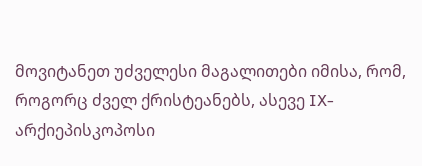მოვიტანეთ უძველესი მაგალითები იმისა, რომ, როგორც ძველ ქრისტეანებს, ასევე IX-
არქიეპისკოპოსი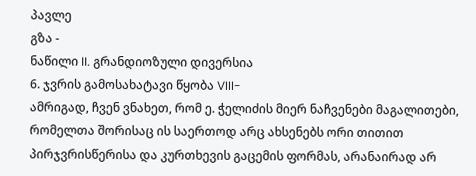პავლე
გზა -
ნაწილი II. გრანდიოზული დივერსია
6. ჯვრის გამოსახატავი წყობა VIII-
ამრიგად, ჩვენ ვნახეთ, რომ ე. ჭელიძის მიერ ნაჩვენები მაგალითები, რომელთა შორისაც ის საერთოდ არც ახსენებს ორი თითით პირჯვრისწერისა და კურთხევის გაცემის ფორმას, არანაირად არ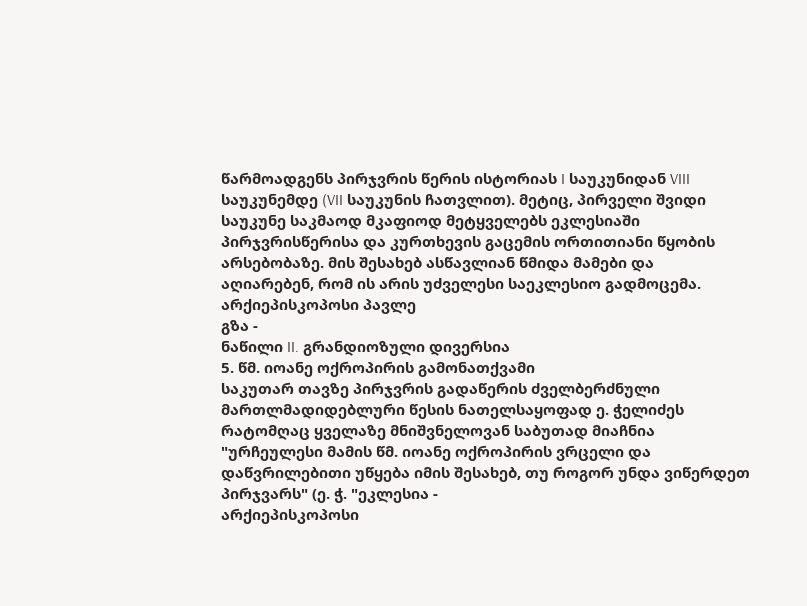წარმოადგენს პირჯვრის წერის ისტორიას I საუკუნიდან VIII საუკუნემდე (VII საუკუნის ჩათვლით). მეტიც, პირველი შვიდი საუკუნე საკმაოდ მკაფიოდ მეტყველებს ეკლესიაში პირჯვრისწერისა და კურთხევის გაცემის ორთითიანი წყობის არსებობაზე. მის შესახებ ასწავლიან წმიდა მამები და აღიარებენ, რომ ის არის უძველესი საეკლესიო გადმოცემა.
არქიეპისკოპოსი პავლე
გზა -
ნაწილი II. გრანდიოზული დივერსია
5. წმ. იოანე ოქროპირის გამონათქვამი
საკუთარ თავზე პირჯვრის გადაწერის ძველბერძნული მართლმადიდებლური წესის ნათელსაყოფად ე. ჭელიძეს რატომღაც ყველაზე მნიშვნელოვან საბუთად მიაჩნია "ურჩეულესი მამის წმ. იოანე ოქროპირის ვრცელი და დაწვრილებითი უწყება იმის შესახებ, თუ როგორ უნდა ვიწერდეთ პირჯვარს" (ე. ჭ. "ეკლესია -
არქიეპისკოპოსი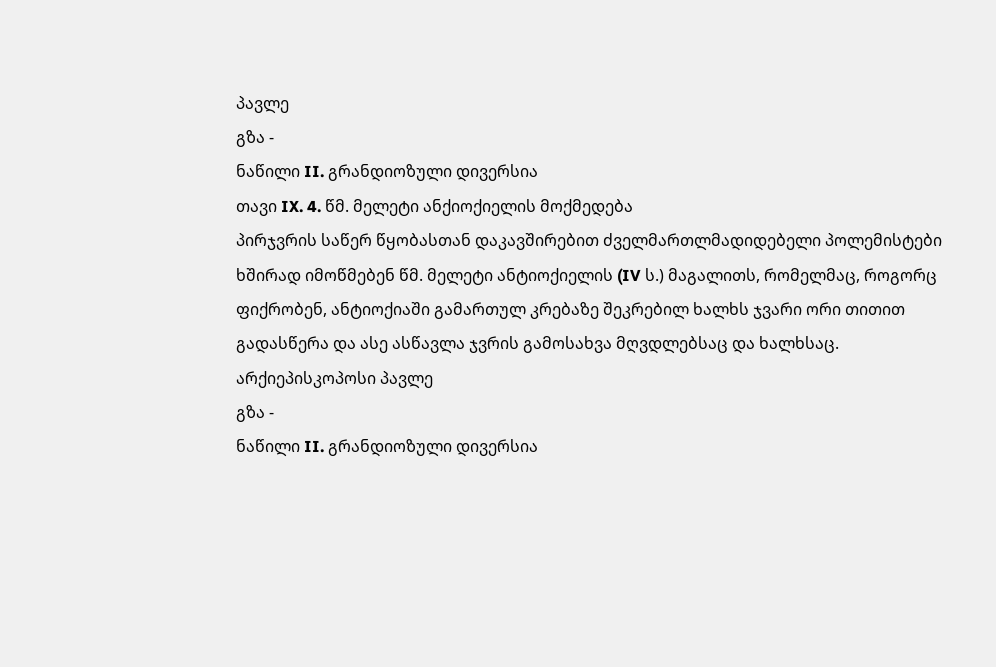პავლე
გზა -
ნაწილი II. გრანდიოზული დივერსია
თავი IX. 4. წმ. მელეტი ანქიოქიელის მოქმედება
პირჯვრის საწერ წყობასთან დაკავშირებით ძველმართლმადიდებელი პოლემისტები ხშირად იმოწმებენ წმ. მელეტი ანტიოქიელის (IV ს.) მაგალითს, რომელმაც, როგორც ფიქრობენ, ანტიოქიაში გამართულ კრებაზე შეკრებილ ხალხს ჯვარი ორი თითით გადასწერა და ასე ასწავლა ჯვრის გამოსახვა მღვდლებსაც და ხალხსაც.
არქიეპისკოპოსი პავლე
გზა -
ნაწილი II. გრანდიოზული დივერსია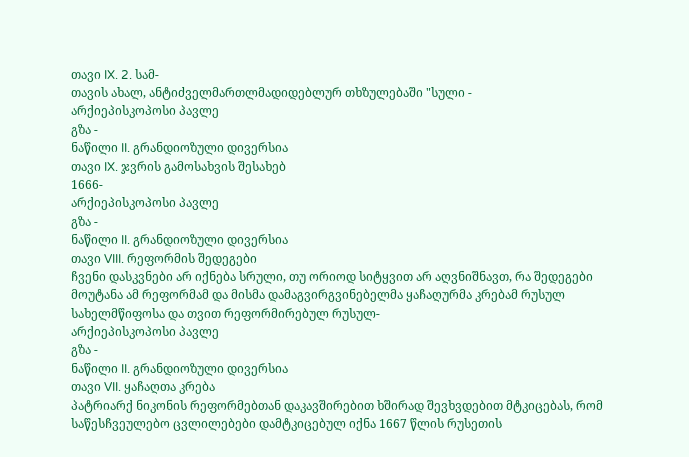თავი IX. 2. სამ-
თავის ახალ, ანტიძველმართლმადიდებლურ თხზულებაში "სული -
არქიეპისკოპოსი პავლე
გზა -
ნაწილი II. გრანდიოზული დივერსია
თავი IX. ჯვრის გამოსახვის შესახებ
1666-
არქიეპისკოპოსი პავლე
გზა -
ნაწილი II. გრანდიოზული დივერსია
თავი VIII. რეფორმის შედეგები
ჩვენი დასკვნები არ იქნება სრული, თუ ორიოდ სიტყვით არ აღვნიშნავთ, რა შედეგები მოუტანა ამ რეფორმამ და მისმა დამაგვირგვინებელმა ყაჩაღურმა კრებამ რუსულ სახელმწიფოსა და თვით რეფორმირებულ რუსულ-
არქიეპისკოპოსი პავლე
გზა -
ნაწილი II. გრანდიოზული დივერსია
თავი VII. ყაჩაღთა კრება
პატრიარქ ნიკონის რეფორმებთან დაკავშირებით ხშირად შევხვდებით მტკიცებას, რომ საწესჩვეულებო ცვლილებები დამტკიცებულ იქნა 1667 წლის რუსეთის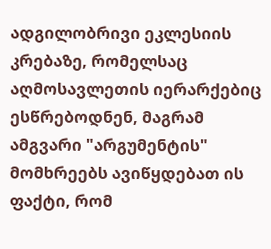ადგილობრივი ეკლესიის კრებაზე, რომელსაც აღმოსავლეთის იერარქებიც ესწრებოდნენ, მაგრამ ამგვარი "არგუმენტის" მომხრეებს ავიწყდებათ ის ფაქტი, რომ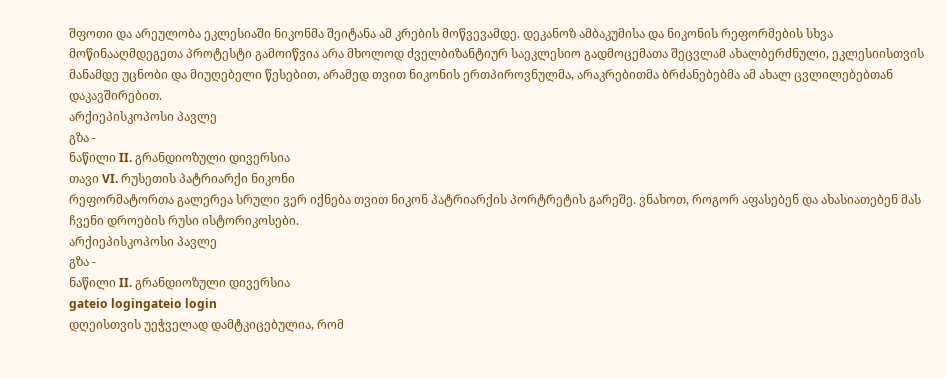შფოთი და არეულობა ეკლესიაში ნიკონმა შეიტანა ამ კრების მოწვევამდე. დეკანოზ ამბაკუმისა და ნიკონის რეფორმების სხვა მოწინააღმდეგეთა პროტესტი გამოიწვია არა მხოლოდ ძველბიზანტიურ საეკლესიო გადმოცემათა შეცვლამ ახალბერძნული, ეკლესიისთვის მანამდე უცნობი და მიუღებელი წესებით, არამედ თვით ნიკონის ერთპიროვნულმა, არაკრებითმა ბრძანებებმა ამ ახალ ცვლილებებთან დაკავშირებით.
არქიეპისკოპოსი პავლე
გზა -
ნაწილი II. გრანდიოზული დივერსია
თავი VI. რუსეთის პატრიარქი ნიკონი
რეფორმატორთა გალერეა სრული ვერ იქნება თვით ნიკონ პატრიარქის პორტრეტის გარეშე. ვნახოთ, როგორ აფასებენ და ახასიათებენ მას ჩვენი დროების რუსი ისტორიკოსები.
არქიეპისკოპოსი პავლე
გზა -
ნაწილი II. გრანდიოზული დივერსია
gateio logingateio login
დღეისთვის უეჭველად დამტკიცებულია, რომ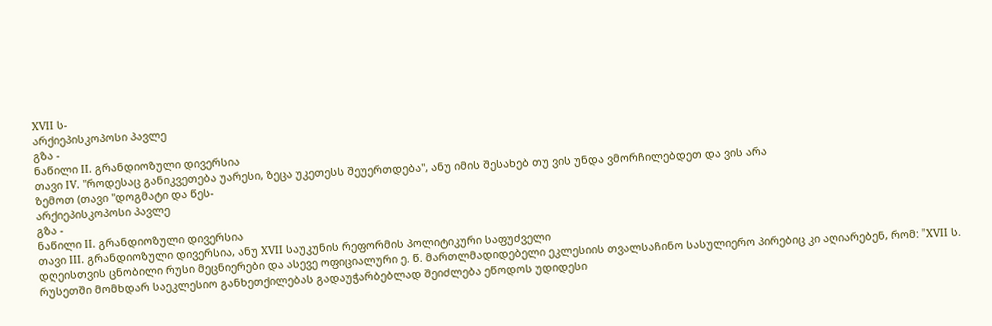XVII ს-
არქიეპისკოპოსი პავლე
გზა -
ნაწილი II. გრანდიოზული დივერსია
თავი IV. "როდესაც განიკვეთება უარესი, ზეცა უკეთესს შეუერთდება", ანუ იმის შესახებ თუ ვის უნდა ვმორჩილებდეთ და ვის არა
ზემოთ (თავი "დოგმატი და წეს-
არქიეპისკოპოსი პავლე
გზა -
ნაწილი II. გრანდიოზული დივერსია
თავი III. გრანდიოზული დივერსია, ანუ XVII საუკუნის რეფორმის პოლიტიკური საფუძველი
დღეისთვის ცნობილი რუსი მეცნიერები და ასევე ოფიციალური ე. წ. მართლმადიდებელი ეკლესიის თვალსაჩინო სასულიერო პირებიც კი აღიარებენ, რომ: "XVII ს. რუსეთში მომხდარ საეკლესიო განხეთქილებას გადაუჭარბებლად შეიძლება ეწოდოს უდიდესი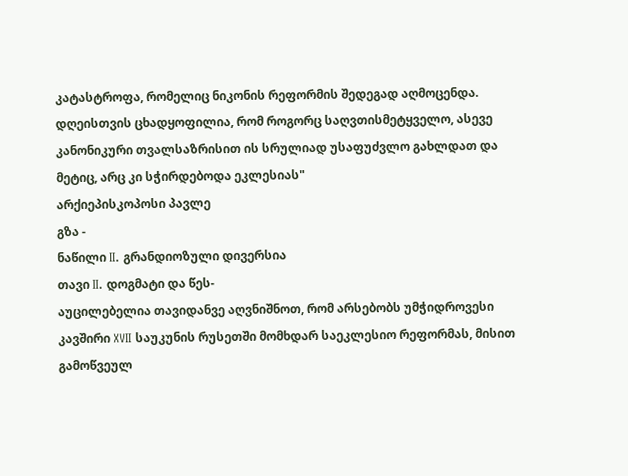კატასტროფა, რომელიც ნიკონის რეფორმის შედეგად აღმოცენდა. დღეისთვის ცხადყოფილია, რომ როგორც საღვთისმეტყველო, ასევე კანონიკური თვალსაზრისით ის სრულიად უსაფუძვლო გახლდათ და მეტიც, არც კი სჭირდებოდა ეკლესიას"
არქიეპისკოპოსი პავლე
გზა -
ნაწილი II. გრანდიოზული დივერსია
თავი II. დოგმატი და წეს-
აუცილებელია თავიდანვე აღვნიშნოთ, რომ არსებობს უმჭიდროვესი კავშირი XVII საუკუნის რუსეთში მომხდარ საეკლესიო რეფორმას, მისით გამოწვეულ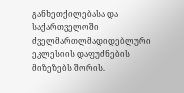განხეთქილებასა და საქართველოში ძველმართლმადიდებლური ეკლესიის დაფუძნების მიზეზებს შორის.